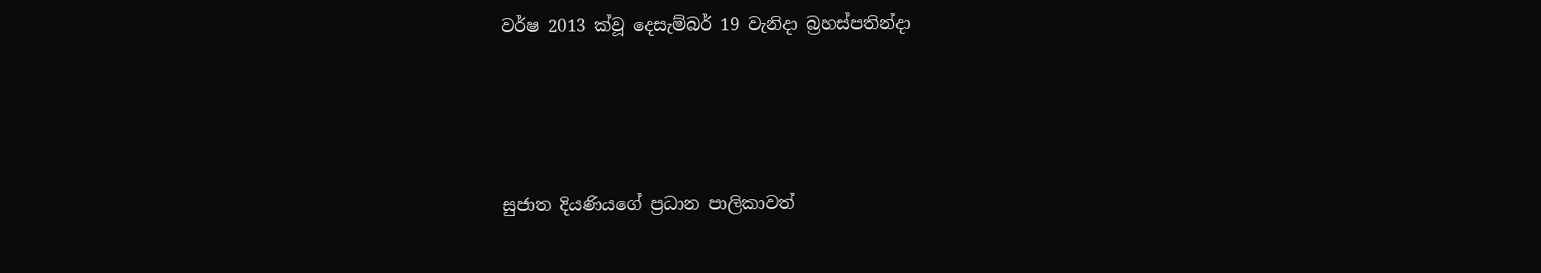වර්ෂ 2013 ක්වූ දෙසැම්බර් 19 වැනිදා බ්‍රහස්පතින්දා




සුජාත දියණියගේ ප්‍රධාන පාලිකාවත්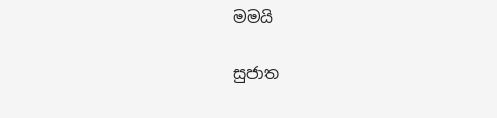මමයි

සුජාත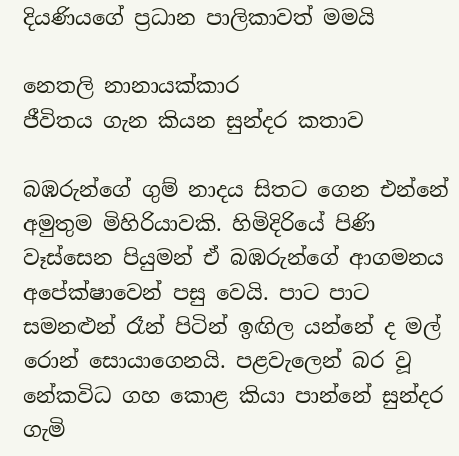දියණියගේ ප්‍රධාන පාලිකාවත් මමයි

නෙතලි නානායක්කාර
ජීවිතය ගැන කියන සුන්දර කතාව

බඹරුන්ගේ ගුම් නාදය සිතට ගෙන එන්නේ අමුතුම මිහිරියාවකි. හිමිදිරියේ පිණි වෑස්සෙන පියුමන් ඒ බඹරුන්ගේ ආගමනය අපේක්ෂාවෙන් පසු වෙයි. පාට පාට සමනළුන් රෑන් පිටින් ඉඟිල යන්නේ ද මල් රොන් සොයාගෙනයි. පළවැලෙන් බර වූ නේකවිධ ගහ කොළ කියා පාන්නේ සුන්දර ගැමි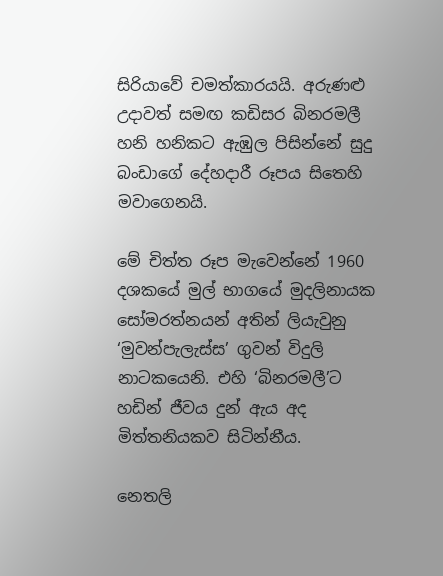සිරියාවේ චමත්කාරයයි. අරුණළු උදාවත් සමඟ කඩිසර බිනරමලී හනි හනිකට ඇඹුල පිසින්නේ සුදු බංඩාගේ දේහදාරී රූපය සිතෙහි මවාගෙනයි.

මේ චිත්ත රූප මැවෙන්නේ 1960 දශකයේ මුල් භාගයේ මුදලිනායක සෝමරත්නයන් අතින් ලියැවුනු ‘මුවන්පැලැස්ස’ ගුවන් විදුලි නාටකයෙනි. එහි ‘බිනරමලී’ට හඩින් ජීවය දුන් ඇය අද මිත්තනියකව සිටින්නීය.

නෙතලි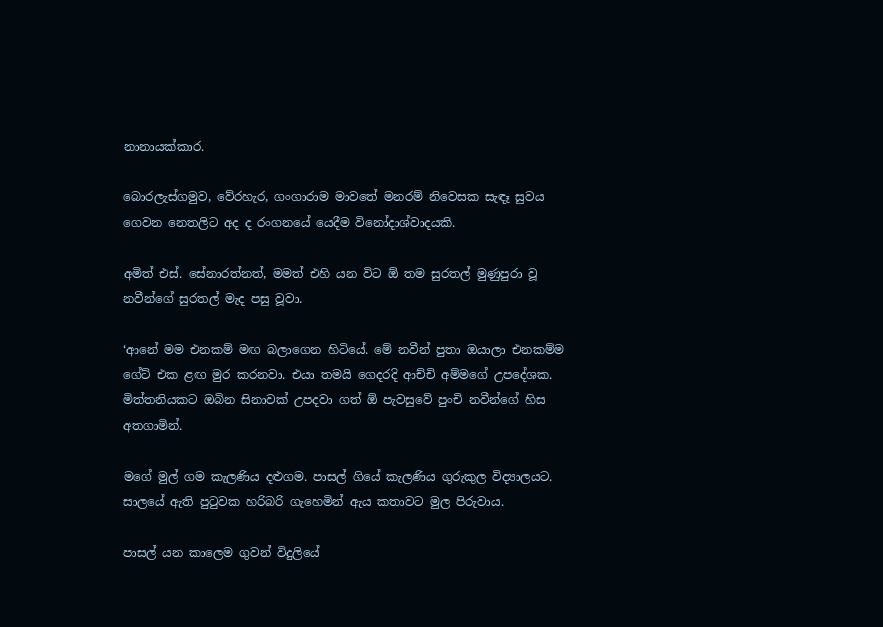නානායක්කාර.

බොරලැස්ගමුව, වේරහැර, ගංගාරාම මාවතේ මනරම් නිවෙසක සැඳෑ සුවය ගෙවන නෙතලිට අද ද රංගනයේ යෙදීම විනෝදාශ්වාදයකි.

අමිත් එස්. සේනාරත්නත්, මමත් එහි යන විට ඕ තම සුරතල් මුණුපුරා වූ නවීන්ගේ සුරතල් මැද පසු වූවා.

‘ආනේ මම එනකම් මඟ බලාගෙන හිටියේ. මේ නවීන් පුතා ඔයාලා එනකම්ම ගේට් එක ළඟ මුර කරනවා. එයා තමයි ගෙදරදි ආච්චි අම්මගේ උපදේශක. මිත්තනියකට ඔබින සිනාවක් උපදවා ගත් ඕ පැවසුවේ පුංචි නවීන්ගේ හිස අතගාමින්.

මගේ මුල් ගම කැලණිය දළුගම. පාසල් ගියේ කැලණිය ගුරුකුල විද්‍යාලයට. සාලයේ ඇති පුටුවක හරිබරි ගැහෙමින් ඇය කතාවට මුල පිරුවාය.

පාසල් යන කාලෙම ගුවන් විදුලියේ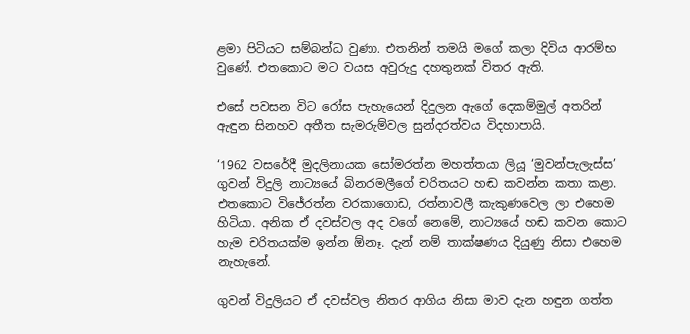ළමා පිටියට සම්බන්ධ වුණා. එතනින් තමයි මගේ කලා දිවිය ආරම්භ වුණේ. එතකොට මට වයස අවුරුදු දහතුනක් විතර ඇති.

එසේ පවසන විට රෝස පැහැයෙන් දිදුලන ඇගේ දෙකම්මුල් අතරින් ඇඳුන සිනහව අතීත සැමරුම්වල සුන්දරත්වය විදහාපායි.

‘1962 වසරේදී මුදලිනායක සෝමරත්න මහත්තයා ලියූ ‘මුවන්පැලැස්ස’ ගුවන් විදුලි නාට්‍යයේ බිනරමලීගේ චරිතයට හඬ කවන්න කතා කළා. එතකොට විජේරත්න වරකාගොඩ, රත්නාවලී කැකුණවෙල ලා එහෙම හිටියා. අනික ඒ දවස්වල අද වගේ නෙමේ, නාට්‍යයේ හඬ කවන කොට හැම චරිතයක්ම ඉන්න ඕනෑ. දැන් නම් තාක්ෂණය දියුණු නිසා එහෙම නැහැනේ.

ගුවන් විදුලියට ඒ දවස්වල නිතර ආගිය නිසා මාව දැන හඳුන ගත්ත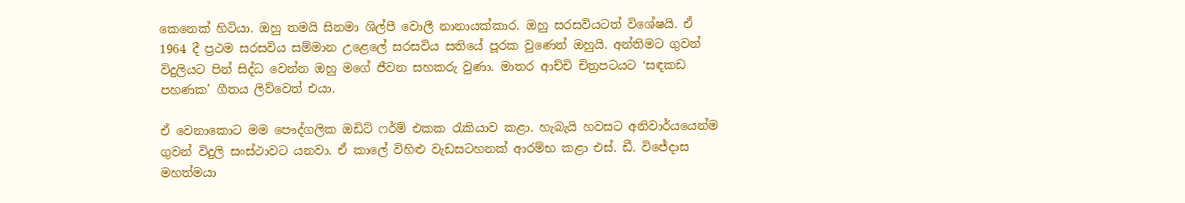කෙනෙක් හිටියා. ඔහු තමයි සිනමා ශිල්පී වොලී නානායක්කාර. ඔහු සරසවියටත් විශේෂයි. ඒ 1964 දී ප්‍රථම සරසවිය සම්මාන උළෙලේ සරසවිය සතියේ පූරක වුණෙත් ඔහුයි. අන්තිමට ගුවන් විදුලියට පින් සිද්ධ වෙන්න ඔහු මගේ ජීවන සහකරු වුණා. මාතර ආච්චි චිත්‍රපටයට ‘සඳකඩ පහණක’ ගීතය ලිව්වෙත් එයා.

ඒ වෙනාකොට මම පෞද්ගලික ඔඩිට් ෆර්ම් එකක රැකියාව කළා. හැබැයි හවසට අනිවාර්යයෙන්ම ගුවන් විදුලි සංස්ථාවට යනවා. ඒ කාලේ විහිළු වැඩසටහනක් ආරම්භ කළා එස්. ඩී. විජේදාස මහත්මයා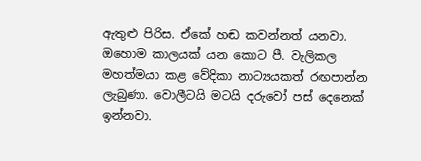ඇතුළු පිරිස. ඒකේ හඬ කවන්නත් යනවා. ඔහොම කාලයක් යන කොට පී. වැලිකල මහත්මයා කළ වේදිකා නාට්‍යයකත් රඟපාන්න ලැබුණා. වොලීටයි මටයි දරුවෝ පස් දෙනෙක් ඉන්නවා.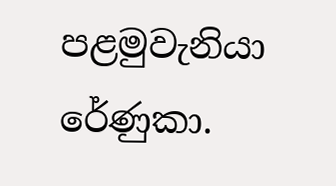පළමුවැනියා රේණුකා.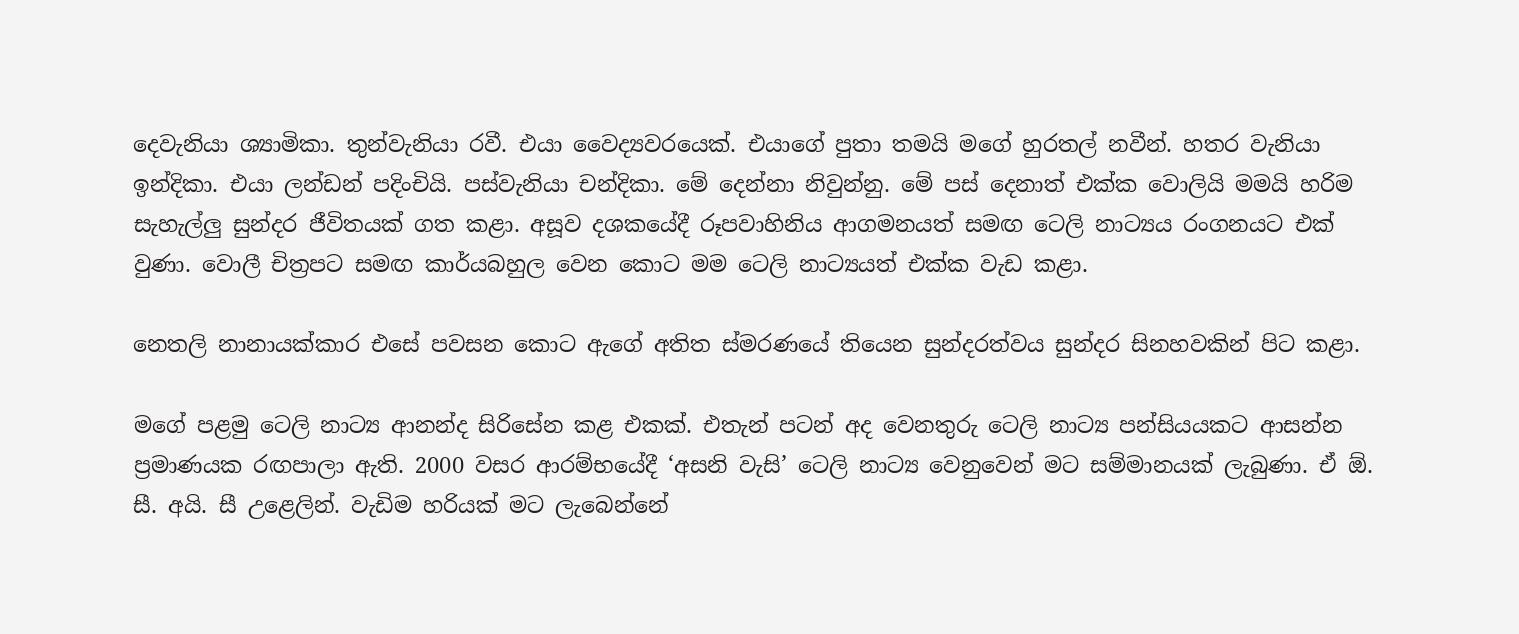දෙවැනියා ශ්‍යාමිකා. තුන්වැනියා රවී. එයා වෛද්‍යවරයෙක්. එයාගේ පුතා තමයි මගේ හුරතල් නවීන්. හතර වැනියා ඉන්දිකා. එයා ලන්ඩන් පදිංචියි. පස්වැනියා චන්දිකා. මේ දෙන්නා නිවුන්නු. මේ පස් දෙනාත් එක්ක වොලියි මමයි හරිම සැහැල්ලු සුන්දර ජීවිතයක් ගත කළා. අසූව දශකයේදී රූපවාහිනිය ආගමනයත් සමඟ ටෙලි නාට්‍යය රංගනයට එක් වුණා. වොලී චිත්‍රපට සමඟ කාර්යබහුල වෙන කොට මම ටෙලි නාට්‍යයත් එක්ක වැඩ කළා.

නෙතලි නානායක්කාර එසේ පවසන කොට ඇගේ අතිත ස්මරණයේ තියෙන සුන්දරත්වය සුන්දර සිනහවකින් පිට කළා.

මගේ පළමු ටෙලි නාට්‍ය ආනන්ද සිරිසේන කළ එකක්. එතැන් පටන් අද වෙනතුරු ටෙලි නාට්‍ය පන්සියයකට ආසන්න ප්‍රමාණයක රඟපාලා ඇති. 2000 වසර ආරම්භයේදී ‘අසනි වැසි’ ටෙලි නාට්‍ය වෙනුවෙන් මට සම්මානයක් ලැබුණා. ඒ ඕ. සී. අයි. සී උළෙලින්. වැඩිම හරියක් මට ලැබෙන්නේ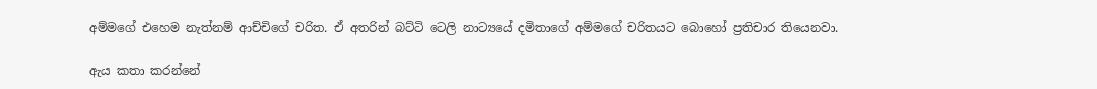අම්මගේ එහෙම නැත්නම් ආච්චිගේ චරිත. ඒ අතරින් බට්ටි ටෙලි නාට්‍යයේ දමිතාගේ අම්මගේ චරිතයට බොහෝ ප්‍රතිචාර තියෙනවා.

ඇය කතා කරන්නේ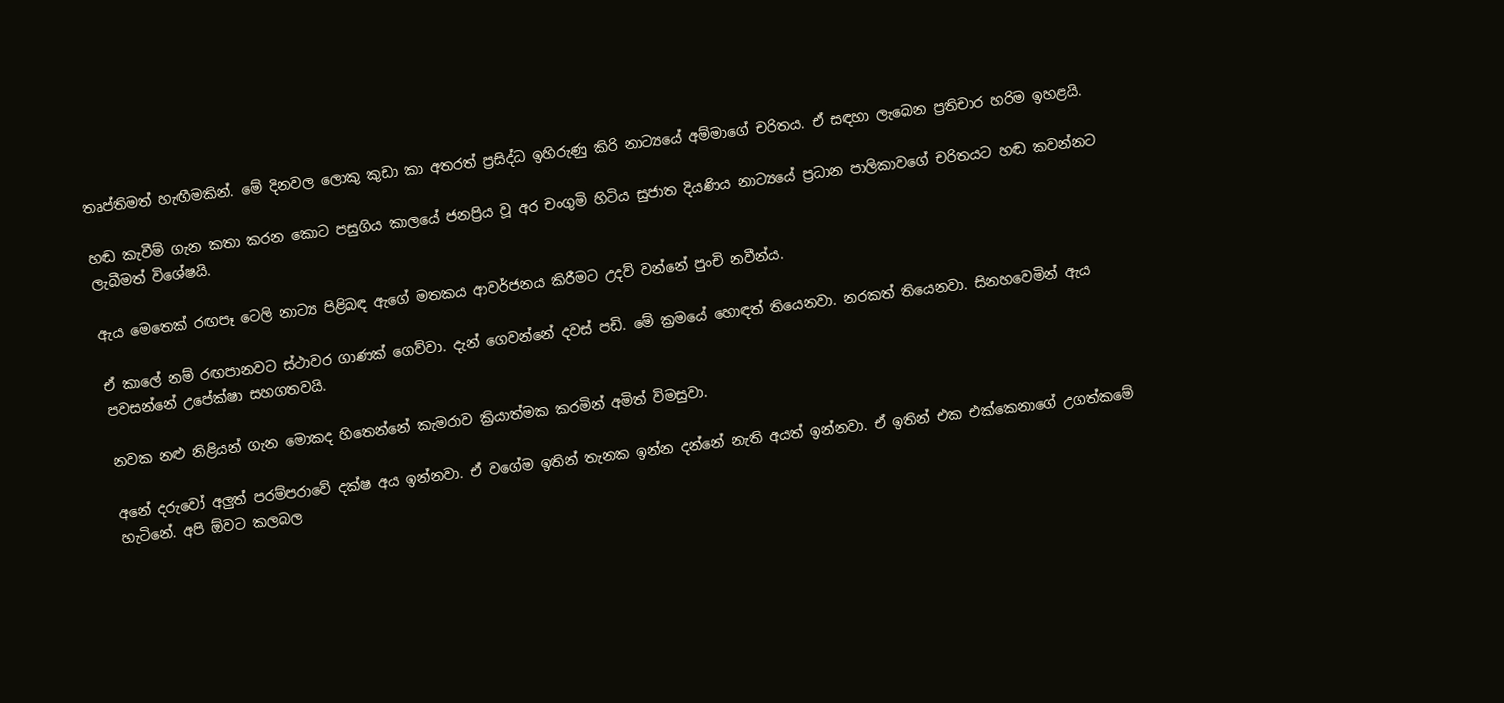තෘප්තිමත් හැඟීමකින්. මේ දිනවල ලොකු කුඩා කා අතරත් ප්‍රසිද්ධ ඉහිරුණු කිරි නාට්‍යයේ අම්මාගේ චරිතය. ඒ සඳහා ලැබෙන ප්‍රතිචාර හරිම ඉහළයි.

හඬ කැවීම් ගැන කතා කරන කොට පසුගිය කාලයේ ජනප්‍රිය වූ අර චංගුමි හිටිය සුජාත දියණිය නාට්‍යයේ ප්‍රධාන පාලිකාවගේ චරිතයට හඬ කවන්නට ලැබීමත් විශේෂයි.

ඇය මෙතෙක් රඟපෑ ටෙලි නාට්‍ය පිළිබඳ ඇගේ මතකය ආවර්ජනය කිරීමට උදව් වන්නේ පුංචි නවීන්ය.

ඒ කාලේ නම් රඟපානවට ස්ථාවර ගාණක් ගෙව්වා. දැන් ගෙවන්නේ දවස් පඩි. මේ ක්‍රමයේ හොඳත් තියෙනවා. නරකත් තියෙනවා. සිනහවෙමින් ඇය පවසන්නේ උපේක්ෂා සහගතවයි.

නවක නළු නිළියන් ගැන මොකද හිතෙන්නේ කැමරාව ක්‍රියාත්මක කරමින් අමිත් විමසුවා.

අනේ දරුවෝ අලුත් පරම්පරාවේ දක්ෂ අය ඉන්නවා. ඒ වගේම ඉතින් තැනක ඉන්න දන්නේ නැති අයත් ඉන්නවා. ඒ ඉතින් එක එක්කෙනාගේ උගත්කමේ හැටිනේ. අපි ඕවට කලබල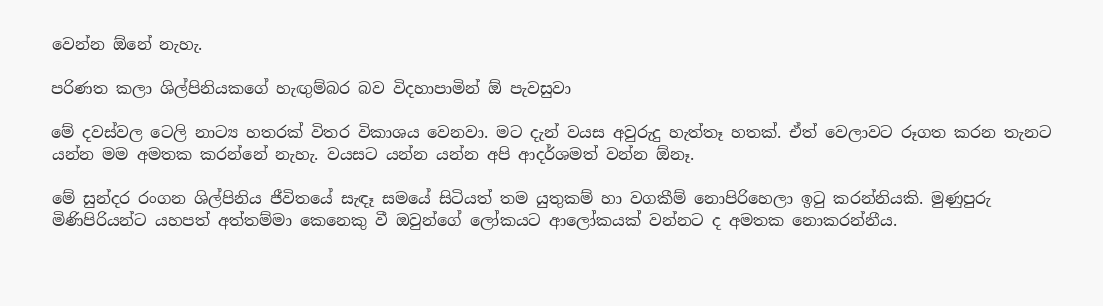වෙන්න ඕනේ නැහැ.

පරිණත කලා ශිල්පිනියකගේ හැඟුම්බර බව විදහාපාමින් ඕ පැවසුවා

මේ දවස්වල ටෙලි නාට්‍ය හතරක් විතර විකාශය වෙනවා. මට දැන් වයස අවුරුදු හැත්තෑ හතක්. ඒත් වෙලාවට රූගත කරන තැනට යන්න මම අමතක කරන්නේ නැහැ. වයසට යන්න යන්න අපි ආදර්ශමත් වන්න ඕනෑ.

මේ සුන්දර රංගන ශිල්පිනිය ජීවිතයේ සැඳෑ සමයේ සිටියත් තම යුතුකම් හා වගකීම් නොපිරිහෙලා ඉටු කරන්නියකි. මුණුපුරු මිණිපිරියන්ට යහපත් අත්තම්මා කෙනෙකු වී ඔවුන්ගේ ලෝකයට ආලෝකයක් වන්නට ද අමතක නොකරන්නීය.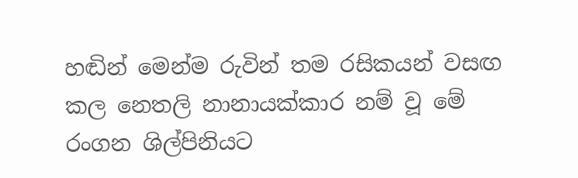හඬින් මෙන්ම රුවින් තම රසිකයන් වසඟ කල නෙතලි නානායක්කාර නම් වූ මේ රංගන ශිල්පිනියට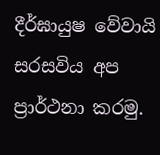දීර්ඝායුෂ වේවායි සරසවිය අප ප්‍රාර්ථනා කරමු.